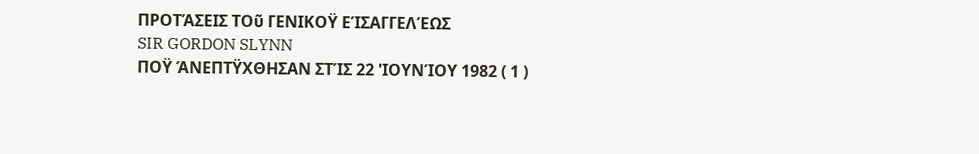ΠΡΟΤΆΣΕΙΣ ΤΟῦ ΓΕΝΙΚΟΫ ΕΊΣΑΓΓΕΛΈΩΣ
SIR GORDON SLYNN
ΠΟΫ ΆΝΕΠΤΫΧΘΗΣΑΝ ΣΤΊΣ 22 'ΙΟΥΝΊΟΥ 1982 ( 1 )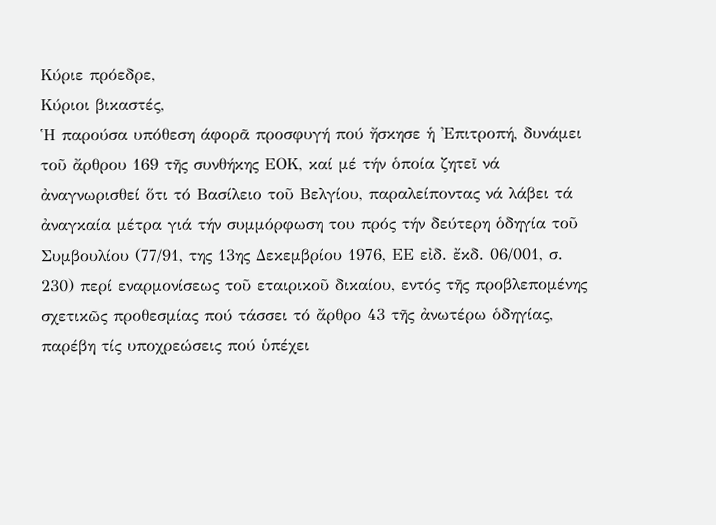Κύριε πρόεδρε,
Κύριοι βικαστές,
Ἡ παρούσα υπόθεση άφορᾶ προσφυγή πού ἤσκησε ἡ 'Επιτροπή, δυνάμει τοῦ ἄρθρου 169 τῆς συνθήκης ΕΟΚ, καί μέ τήν ὁποία ζητεῖ νά ἀναγνωρισθεί ὅτι τό Βασίλειο τοῦ Βελγίου, παραλείποντας νά λάβει τά ἀναγκαία μέτρα γιά τήν συμμόρφωση του πρός τήν δεύτερη ὁδηγία τοῦ Συμβουλίου (77/91, της 13ης Δεκεμβρίου 1976, ΕΕ εἰδ. ἔκδ. 06/001, σ. 230) περί εναρμονίσεως τοῦ εταιρικοῦ δικαίου, εντός τῆς προβλεπομένης σχετικῶς προθεσμίας πού τάσσει τό ἄρθρο 43 τῆς ἀνωτέρω ὁδηγίας, παρέβη τίς υποχρεώσεις πού ὑπέχει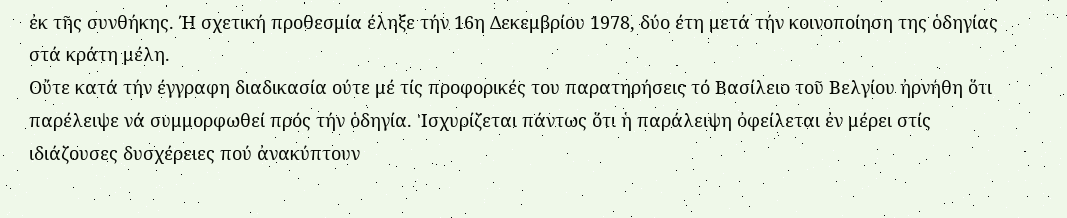ἐκ τῆς συνθήκης. Ή σχετική προθεσμία έληξε τήν 16η Δεκεμβρίου 1978, δύο έτη μετά τήν κοινοποίηση της ὁδηγίας στά κράτη μέλη.
Οὔτε κατά τήν έγγραφη διαδικασία ούτε μέ τίς προφορικές του παρατηρήσεις τό Βασίλειο τοῦ Βελγίου ἠρνήθη ὅτι παρέλειψε νά συμμορφωθεί πρός τήν ὁδηγία. 'Ισχυρίζεται πάντως ὅτι ἡ παράλειψη ὀφείλεται ἐν μέρει στίς ιδιάζουσες δυσχέρειες πού ἀνακύπτουν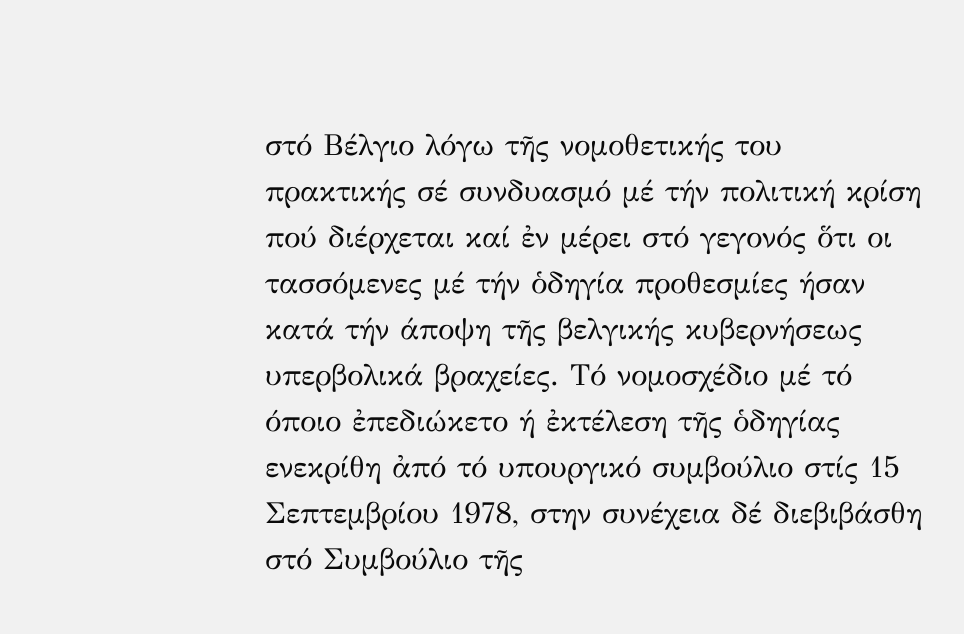στό Βέλγιο λόγω τῆς νομοθετικής του πρακτικής σέ συνδυασμό μέ τήν πολιτική κρίση πού διέρχεται καί ἐν μέρει στό γεγονός ὅτι οι τασσόμενες μέ τήν ὁδηγία προθεσμίες ήσαν κατά τήν άποψη τῆς βελγικής κυβερνήσεως υπερβολικά βραχείες. Τό νομοσχέδιο μέ τό όποιο ἐπεδιώκετο ή ἐκτέλεση τῆς ὁδηγίας ενεκρίθη ἀπό τό υπουργικό συμβούλιο στίς 15 Σεπτεμβρίου 1978, στην συνέχεια δέ διεβιβάσθη στό Συμβούλιο τῆς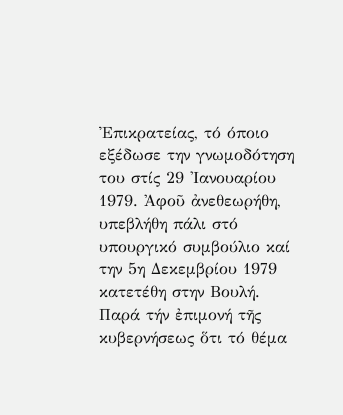Ἐπικρατείας, τό όποιο εξέδωσε την γνωμοδότηση του στίς 29 'Ιανουαρίου 1979. Ἀφοῦ ἀνεθεωρήθη, υπεβλήθη πάλι στό υπουργικό συμβούλιο καί την 5η Δεκεμβρίου 1979 κατετέθη στην Βουλή. Παρά τήν ἐπιμονή τῆς κυβερνήσεως ὅτι τό θέμα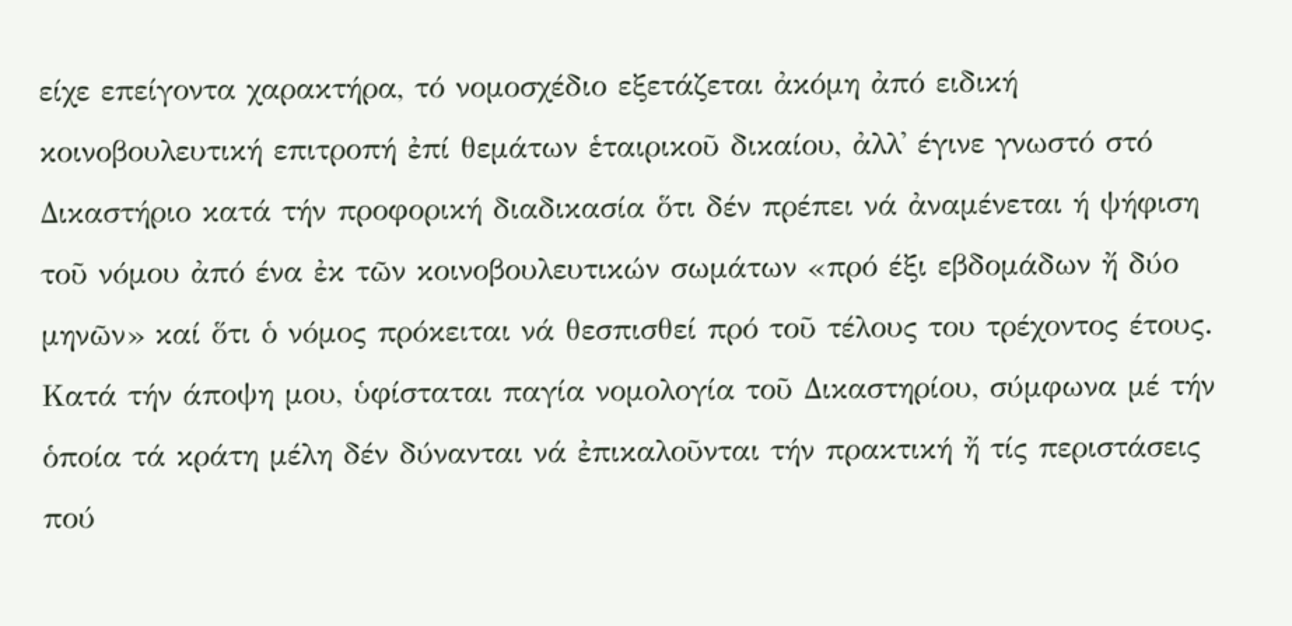είχε επείγοντα χαρακτήρα, τό νομοσχέδιο εξετάζεται ἀκόμη ἀπό ειδική κοινοβουλευτική επιτροπή ἐπί θεμάτων ἑταιρικοῦ δικαίου, ἀλλ᾽ έγινε γνωστό στό Δικαστήριο κατά τήν προφορική διαδικασία ὅτι δέν πρέπει νά ἀναμένεται ή ψήφιση τοῦ νόμου ἀπό ένα ἐκ τῶν κοινοβουλευτικών σωμάτων «πρό έξι εβδομάδων ἤ δύο μηνῶν» καί ὅτι ὁ νόμος πρόκειται νά θεσπισθεί πρό τοῦ τέλους του τρέχοντος έτους.
Κατά τήν άποψη μου, ὑφίσταται παγία νομολογία τοῦ Δικαστηρίου, σύμφωνα μέ τήν ὁποία τά κράτη μέλη δέν δύνανται νά ἐπικαλοῦνται τήν πρακτική ἤ τίς περιστάσεις πού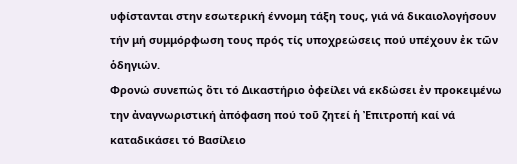υφίστανται στην εσωτερική έννομη τάξη τους, γιά νά δικαιολογήσουν τήν μή συμμόρφωση τους πρός τίς υποχρεώσεις πού υπέχουν ἐκ τῶν ὁδηγιών.
Φρονώ συνεπώς ὅτι τό Δικαστήριο ὀφείλει νά εκδώσει ἐν προκειμένω την ἀναγνωριστική ἀπόφαση πού τοῦ ζητεί ἡ Ἐπιτροπή καί νά καταδικάσει τό Βασίλειο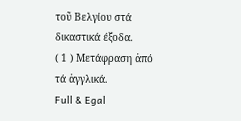τοῦ Βελγίου στά δικαστικά έξοδα.
( 1 ) Μετάφραση ἀπό τά ἀγγλικά.
Full & Egal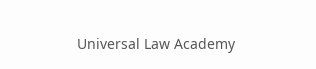Universal Law Academy